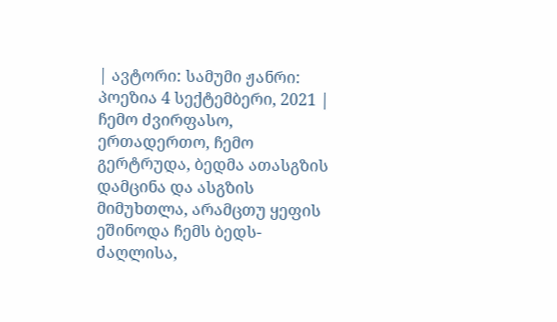| ავტორი: სამუმი ჟანრი: პოეზია 4 სექტემბერი, 2021 |
ჩემო ძვირფასო, ერთადერთო, ჩემო გერტრუდა, ბედმა ათასგზის დამცინა და ასგზის მიმუხთლა, არამცთუ ყეფის ეშინოდა ჩემს ბედს-ძაღლისა,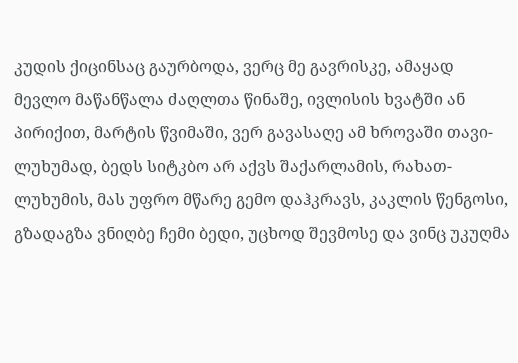კუდის ქიცინსაც გაურბოდა, ვერც მე გავრისკე, ამაყად მევლო მაწანწალა ძაღლთა წინაშე, ივლისის ხვატში ან პირიქით, მარტის წვიმაში, ვერ გავასაღე ამ ხროვაში თავი-ლუხუმად, ბედს სიტკბო არ აქვს შაქარლამის, რახათ-ლუხუმის, მას უფრო მწარე გემო დაჰკრავს, კაკლის წენგოსი, გზადაგზა ვნიღბე ჩემი ბედი, უცხოდ შევმოსე და ვინც უკუღმა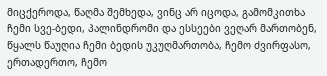მიცქეროდა, წაღმა შემხედა, ვინც არ იცოდა, გამომკითხა ჩემი სვე-ბედი, პალინდრომი და ესსეები ვეღარ მართობენ, წყალს წაუღია ჩემი ბედის უკუღმართობა, ჩემო ძვირფასო, ერთადერთო, ჩემო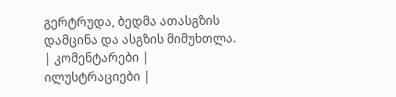გერტრუდა, ბედმა ათასგზის დამცინა და ასგზის მიმუხთლა.
| კომენტარები |
ილუსტრაციები |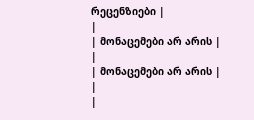რეცენზიები |
|
| მონაცემები არ არის |
|
| მონაცემები არ არის |
|
|